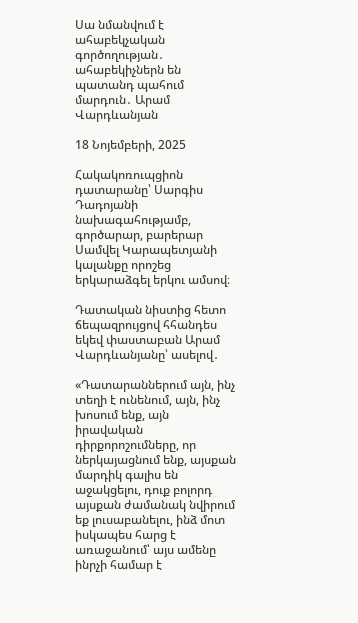Սա նմանվում է ահաբեկչական գործողության․ ահաբեկիչներն են պատանդ պահում մարդուն․ Արամ Վարդևանյան

18 Նոյեմբերի, 2025

Հակակոռուպցիոն դատարանը՝ Սարգիս Դադոյանի նախագահությամբ, գործարար, բարերար Սամվել Կարապետյանի կալանքը որոշեց երկարաձգել երկու ամսով։

Դատական նիստից հետո ճեպազրույցով հհանդես եկեվ փաստաբան Արամ Վարդևանյանը՝ ասելով․

«Դատարաններում այն, ինչ տեղի է ունենում, այն, ինչ խոսում ենք, այն իրավական դիրքորոշումները, որ ներկայացնում ենք, այսքան մարդիկ գալիս են աջակցելու, դուք բոլորդ այսքան ժամանակ նվիրում եք լուսաբանելու, ինձ մոտ իսկապես հարց է առաջանում՝ այս ամենը ինրչի համար է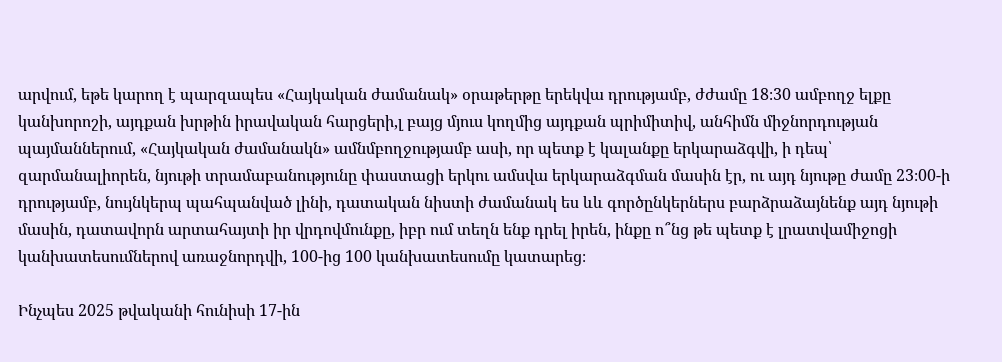արվում, եթե կարող է պարզապես «Հայկական ժամանակ» օրաթերթը երեկվա դրությամբ, ժժամը 18։30 ամբողջ ելքը կանխորոշի, այդքան խրթին իրավական հարցերի,լ բայց մյուս կողմից այդքան պրիմիտիվ, անհիմն միջնորդության պայմաններում, «Հայկական ժամանակն» ամնմբողջությամբ ասի, որ պետք է կալանքը երկարաձգվի, ի դեպ՝ զարմանալիորեն, նյութի տրամաբանությունը փաստացի երկու ամսվա երկարաձգման մասին էր, ու այդ նյութը ժամը 23։00-ի դրությամբ, նույնկերպ պահպանված լինի, դատական նիստի ժամանակ ես ևև գործընկերներս բարձրաձայնենք այդ նյութի մասին, դատավորն արտահայտի իր վրդովմունքը, իբր ում տեղն ենք դրել իրեն, ինքը ո՞նց թե պետք է լրատվամիջոցի կանխատեսումներով առաջնորդվի, 100-ից 100 կանխատեսումը կատարեց։

Ինչպես 2025 թվականի հունիսի 17-ին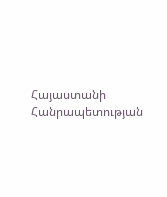Հայաստանի Հանրապետության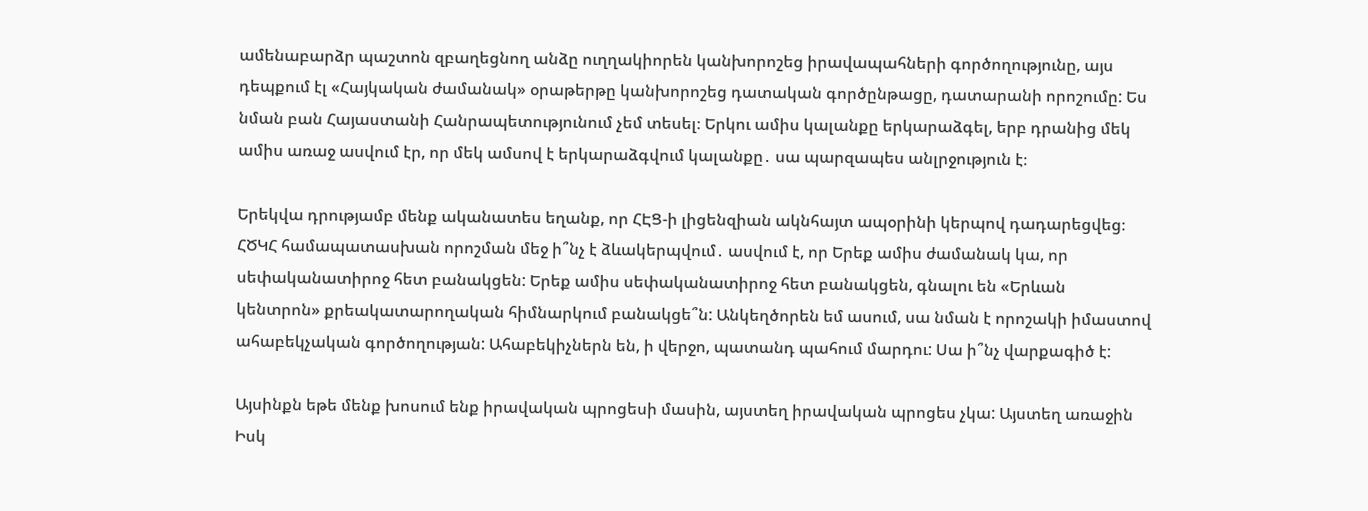ամենաբարձր պաշտոն զբաղեցնող անձը ուղղակիորեն կանխորոշեց իրավապահների գործողությունը, այս դեպքում էլ «Հայկական ժամանակ» օրաթերթը կանխորոշեց դատական գործընթացը, դատարանի որոշումը: Ես նման բան Հայաստանի Հանրապետությունում չեմ տեսել։ Երկու ամիս կալանքը երկարաձգել, երբ դրանից մեկ ամիս առաջ ասվում էր, որ մեկ ամսով է երկարաձգվում կալանքը․ սա պարզապես անլրջություն է։

Երեկվա դրությամբ մենք ականատես եղանք, որ ՀԷՑ-ի լիցենզիան ակնհայտ ապօրինի կերպով դադարեցվեց։ ՀԾԿՀ համապատասխան որոշման մեջ ի՞նչ է ձևակերպվում․ ասվում է, որ Երեք ամիս ժամանակ կա, որ սեփականատիրոջ հետ բանակցեն: Երեք ամիս սեփականատիրոջ հետ բանակցեն, գնալու են «Երևան կենտրոն» քրեակատարողական հիմնարկում բանակցե՞ն: Անկեղծորեն եմ ասում, սա նման է որոշակի իմաստով ահաբեկչական գործողության: Ահաբեկիչներն են, ի վերջո, պատանդ պահում մարդու: Սա ի՞նչ վարքագիծ է:

Այսինքն եթե մենք խոսում ենք իրավական պրոցեսի մասին, այստեղ իրավական պրոցես չկա: Այստեղ առաջին Իսկ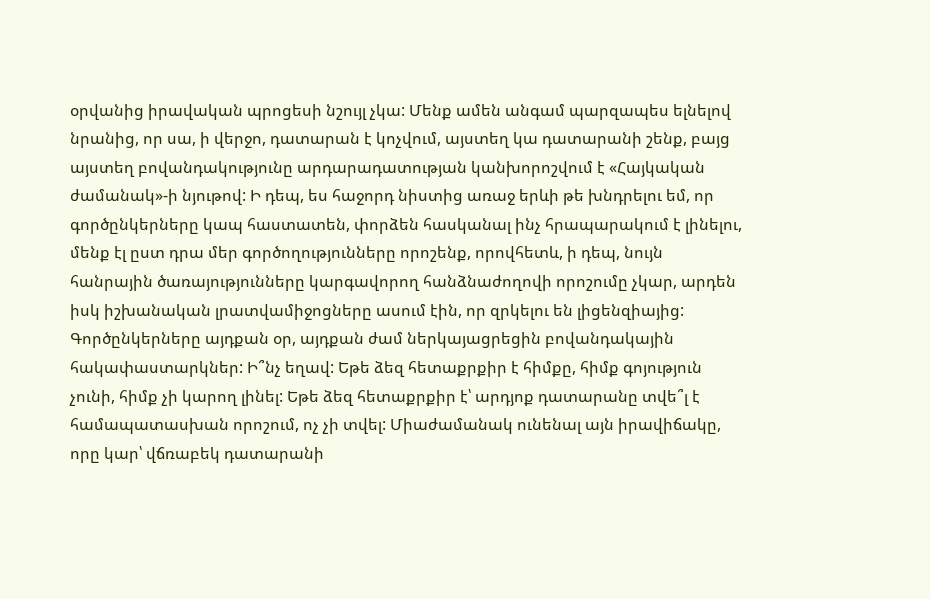օրվանից իրավական պրոցեսի նշույլ չկա: Մենք ամեն անգամ պարզապես ելնելով նրանից, որ սա, ի վերջո, դատարան է կոչվում, այստեղ կա դատարանի շենք, բայց այստեղ բովանդակությունը արդարադատության կանխորոշվում է «Հայկական ժամանակ»-ի նյութով: Ի դեպ, ես հաջորդ նիստից առաջ երևի թե խնդրելու եմ, որ գործընկերները կապ հաստատեն, փորձեն հասկանալ ինչ հրապարակում է լինելու, մենք էլ ըստ դրա մեր գործողությունները որոշենք, որովհետև, ի դեպ, նույն հանրային ծառայությունները կարգավորող հանձնաժողովի որոշումը չկար, արդեն իսկ իշխանական լրատվամիջոցները ասում էին, որ զրկելու են լիցենզիայից: Գործընկերները այդքան օր, այդքան ժամ ներկայացրեցին բովանդակային հակափաստարկներ: Ի՞նչ եղավ: Եթե ձեզ հետաքրքիր է հիմքը, հիմք գոյություն չունի, հիմք չի կարող լինել: Եթե ձեզ հետաքրքիր է՝ արդյոք դատարանը տվե՞լ է համապատասխան որոշում, ոչ չի տվել: Միաժամանակ ունենալ այն իրավիճակը, որը կար՝ վճռաբեկ դատարանի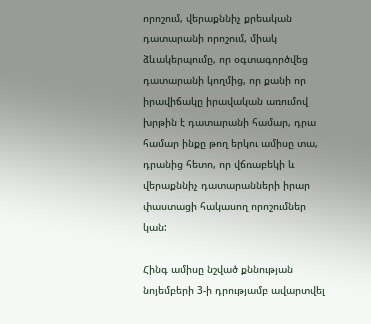որոշում, վերաքննիչ քրեական դատարանի որոշում, միակ ձևակերպումը, որ օգտագործվեց դատարանի կողմից, որ քանի որ իրավիճակը իրավական առումով խրթին է դատարանի համար, դրա համար ինքը թող երկու ամիսը տա, դրանից հետո, որ վճռաբեկի և վերաքննիչ դատարանների իրար փաստացի հակասող որոշումներ կան:

Հինգ ամիսը նշված քննության նոյեմբերի 3-ի դրությամբ ավարտվել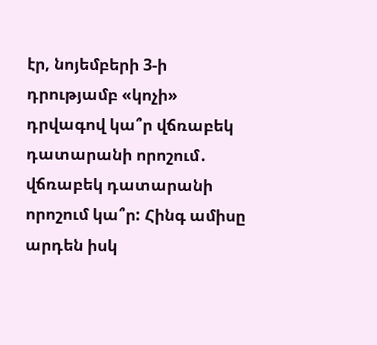էր, նոյեմբերի 3-ի դրությամբ «կոչի» դրվագով կա՞ր վճռաբեկ դատարանի որոշում․ վճռաբեկ դատարանի որոշում կա՞ր: Հինգ ամիսը արդեն իսկ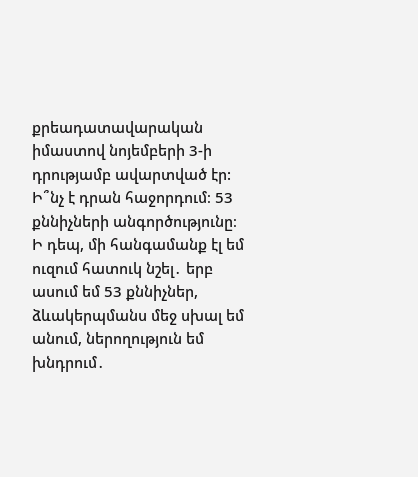քրեադատավարական իմաստով նոյեմբերի 3-ի դրությամբ ավարտված էր: Ի՞նչ է դրան հաջորդում։ 53 քննիչների անգործությունը։ Ի դեպ, մի հանգամանք էլ եմ ուզում հատուկ նշել․ երբ ասում եմ 53 քննիչներ, ձևակերպմանս մեջ սխալ եմ անում, ներողություն եմ խնդրում․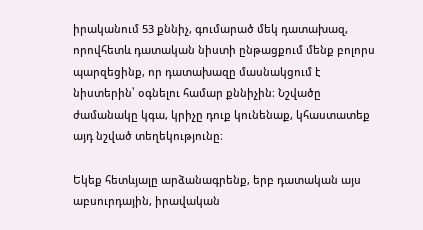իրականում 53 քննիչ, գումարած մեկ դատախազ, որովհետև դատական նիստի ընթացքում մենք բոլորս պարզեցինք, որ դատախազը մասնակցում է նիստերին՝ օգնելու համար քննիչին։ Նշվածը ժամանակը կգա, կրիչը դուք կունենաք, կհաստատեք այդ նշված տեղեկությունը։

Եկեք հետևյալը արձանագրենք, երբ դատական այս աբսուրդային, իրավական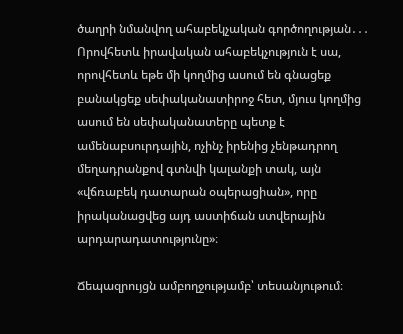ծաղրի նմանվող ահաբեկչական գործողության․․․ Որովհետև իրավական ահաբեկչություն է սա, որովհետև եթե մի կողմից ասում են գնացեք բանակցեք սեփականատիրոջ հետ, մյուս կողմից ասում են սեփականատերը պետք է ամենաբսուրդային, ոչինչ իրենից չենթադրող մեղադրանքով գտնվի կալանքի տակ, այն «վճռաբեկ դատարան օպերացիան», որը իրականացվեց այդ աստիճան ստվերային արդարադատությունը»։

Ճեպազրույցն ամբողջությամբ՝ տեսանյութում։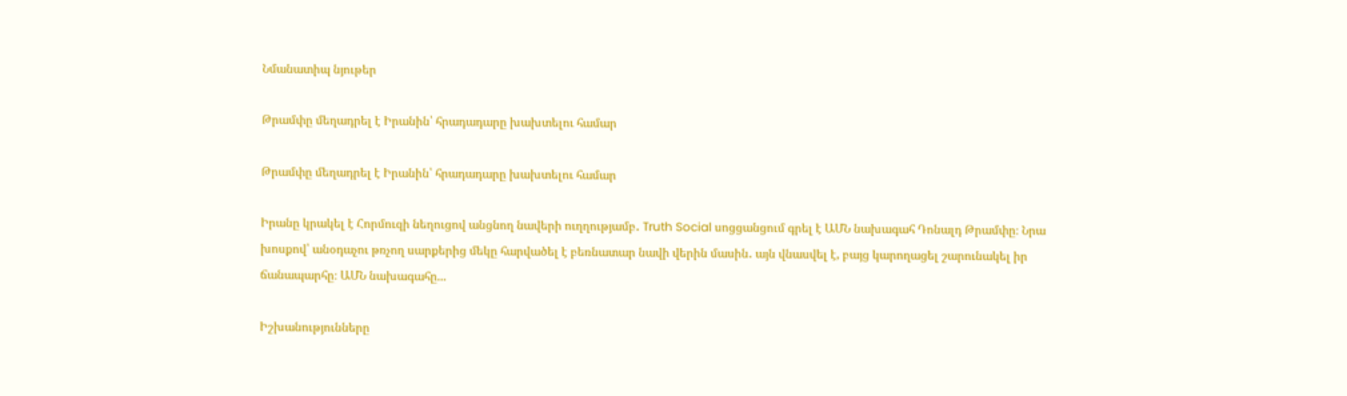Նմանատիպ նյութեր

Թրամփը մեղադրել է Իրանին՝ հրադադարը խախտելու համար

Թրամփը մեղադրել է Իրանին՝ հրադադարը խախտելու համար

Իրանը կրակել է Հորմուզի նեղուցով անցնող նավերի ուղղությամբ․ Truth Social սոցցանցում գրել է ԱՄՆ նախագահ Դոնալդ Թրամփը։ Նրա խոսքով՝ անօդաչու թռչող սարքերից մեկը հարվածել է բեռնատար նավի վերին մասին․ այն վնասվել է, բայց կարողացել շարունակել իր ճանապարհը։ ԱՄՆ նախագահը...

Իշխանությունները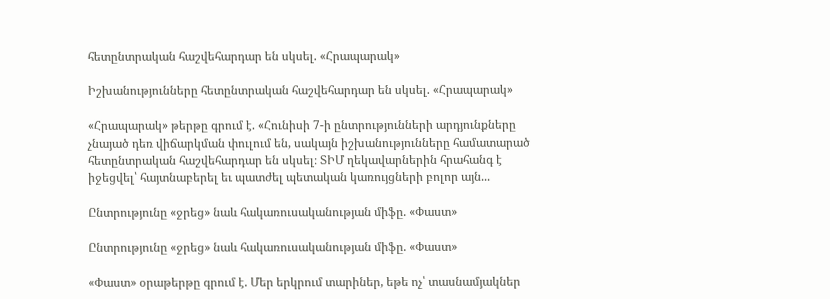հետընտրական հաշվեհարդար են սկսել. «Հրապարակ»

Իշխանությունները հետընտրական հաշվեհարդար են սկսել. «Հրապարակ»

«Հրապարակ» թերթը գրում է. «Հունիսի 7-ի ընտրությունների արդյունքները չնայած դեռ վիճարկման փուլում են, սակայն իշխանությունները համատարած հետընտրական հաշվեհարդար են սկսել։ ՏԻՄ ղեկավարներին հրահանգ է իջեցվել՝ հայտնաբերել եւ պատժել պետական կառույցների բոլոր այն...

Ընտրությունը «ջրեց» նաև հակառուսականության միֆը. «Փաստ»

Ընտրությունը «ջրեց» նաև հակառուսականության միֆը. «Փաստ»

«Փաստ» օրաթերթը գրում է. Մեր երկրում տարիներ, եթե ոչ՝ տասնամյակներ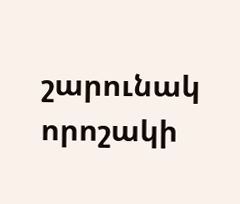շարունակ որոշակի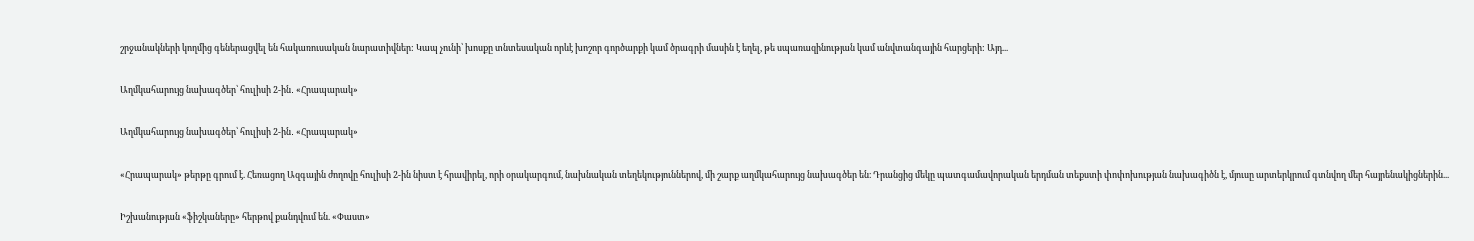շրջանակների կողմից գեներացվել են հակառուսական նարատիվներ: Կապ չունի՝ խոսքը տնտեսական որևէ խոշոր գործարքի կամ ծրագրի մասին է եղել, թե սպառազինության կամ անվտանգային հարցերի: Այդ...

Աղմկահարույց նախագծեր՝ հուլիսի 2-ին․ «Հրապարակ»

Աղմկահարույց նախագծեր՝ հուլիսի 2-ին․ «Հրապարակ»

«Հրապարակ» թերթը գրում է. Հեռացող Ազգային ժողովը հուլիսի 2-ին նիստ է հրավիրել, որի օրակարգում, նախնական տեղեկություններով, մի շարք աղմկահարույց նախագծեր են։ Դրանցից մեկը պատգամավորական երդման տեքստի փոփոխության նախագիծն է, մյուսը արտերկրում գտնվող մեր հայրենակիցներին...

Իշխանության «ֆիշկաները» հերթով քանդվում են. «Փաստ»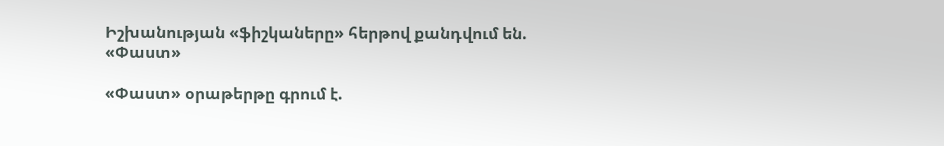Իշխանության «ֆիշկաները» հերթով քանդվում են. «Փաստ»

«Փաստ» օրաթերթը գրում է.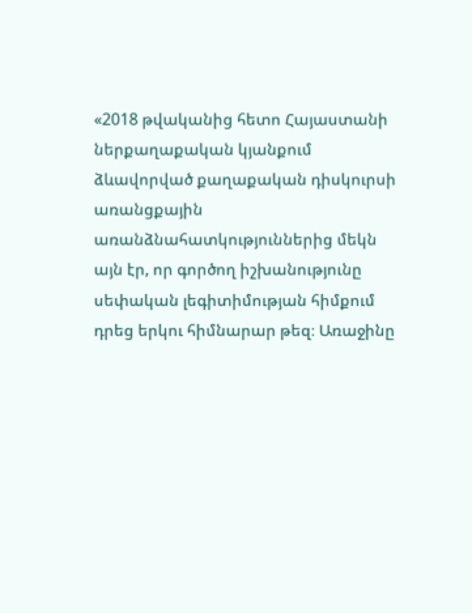«2018 թվականից հետո Հայաստանի ներքաղաքական կյանքում ձևավորված քաղաքական դիսկուրսի առանցքային առանձնահատկություններից մեկն այն էր, որ գործող իշխանությունը սեփական լեգիտիմության հիմքում դրեց երկու հիմնարար թեզ։ Առաջինը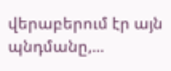վերաբերում էր այն պնդմանը,...